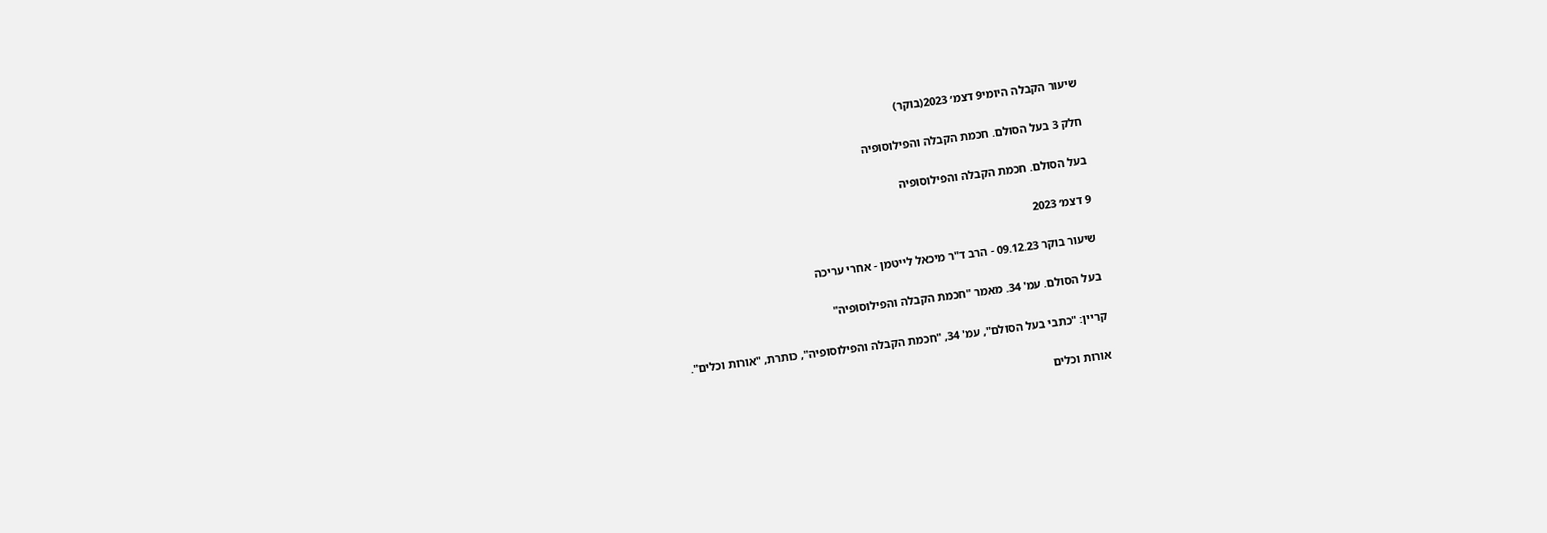שיעור הקבלה היומי9 דצמ׳ 2023(בוקר)

חלק 3 בעל הסולם. חכמת הקבלה והפילוסופיה

בעל הסולם. חכמת הקבלה והפילוסופיה

9 דצמ׳ 2023

שיעור בוקר 09.12.23 - הרב ד"ר מיכאל לייטמן - אחרי עריכה

בעל הסולם. עמ' 34. מאמר "חכמת הקבלה והפילוסופיה"

קריין: "כתבי בעל הסולם", עמ' 34, "חכמת הקבלה והפילוסופיה", כותרת, "אורות וכלים".

אורות וכלים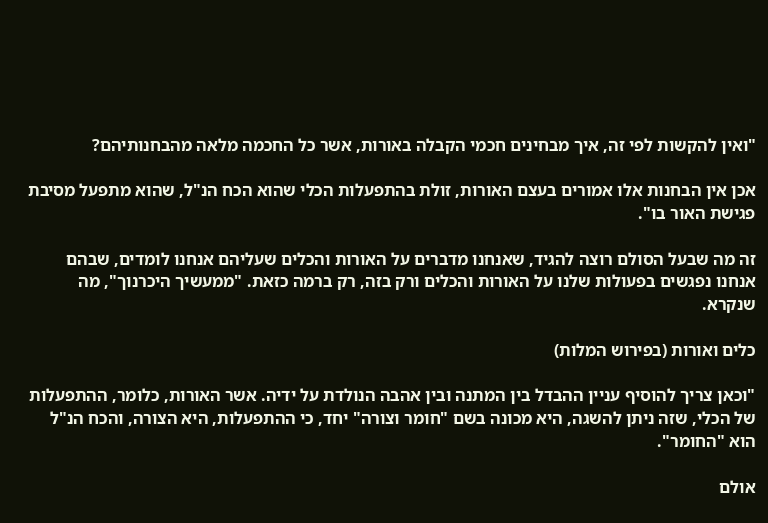"ואין להקשות לפי זה, איך מבחינים חכמי הקבלה באורות, אשר כל החכמה מלאה מהבחנותיהם?

אכן אין הבחנות אלו אמורים בעצם האורות, זולת בהתפעלות הכלי שהוא הכח הנ"ל, שהוא מתפעל מסיבת פגישת האור בו".

זה מה שבעל הסולם רוצה להגיד, שאנחנו מדברים על האורות והכלים שעליהם אנחנו לומדים, שבהם אנחנו נפגשים בפעולות שלנו על האורות והכלים ורק בזה, רק ברמה כזאת. "ממעשיך היכרנוך", מה שנקרא.

כלים ואורות (בפירוש המלות)

"וכאן צריך להוסיף עניין ההבדל בין המתנה ובין אהבה הנולדת על ידיה. אשר האורות, כלומר, ההתפעלות של הכלי, שזה ניתן להשגה, היא מכונה בשם "חומר וצורה" יחד, כי ההתפעלות, היא הצורה, והכח הנ"ל הוא "החומר".

אולם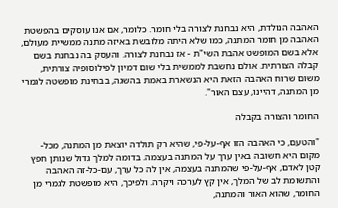האהבה הנולדת, היא נבחנת לצורה בלי חומר. כלומר, אם אנו עוסקים בהפשטת האהבה מן חומר המתנה, כמו שלא היתה מלובשת באיזה מתנה ממשיית מעולם, אלא בשם המופשט אהבת השי"ת - אז נבחנת לצורה. והעסק בה נבחנת בשם קבלה הצורתית. אולם נחשבת לממשית בלי שום דמיון לפילוסופיה צורתית, משום שרוח האהבה הזאת היא הנשארת באמת בהשגה, בבחינת מופשטה לגמרי מן המתנה, דהיינו, עצם האור".

החומר והצורה בקבלה

"והטעם, כי האהבה הזו אף-על-פי, שהיא רק תולדה יוצאת מן המתנה, מכל-מקום היא חשובה באין ערך על המתנה בעצמה. בדומה למלך גדול שנותן חפץ קטן לאדם, אף-על-פי שהמתנה בעצמה, אין לה כל ערך, עם-כל-זה האהבה והתשומת לב של המלך, אין קץ לערכה ויקרה. ולפיכך, היא מופשטת לגמרי מן החומר, שהוא האור והמתנה,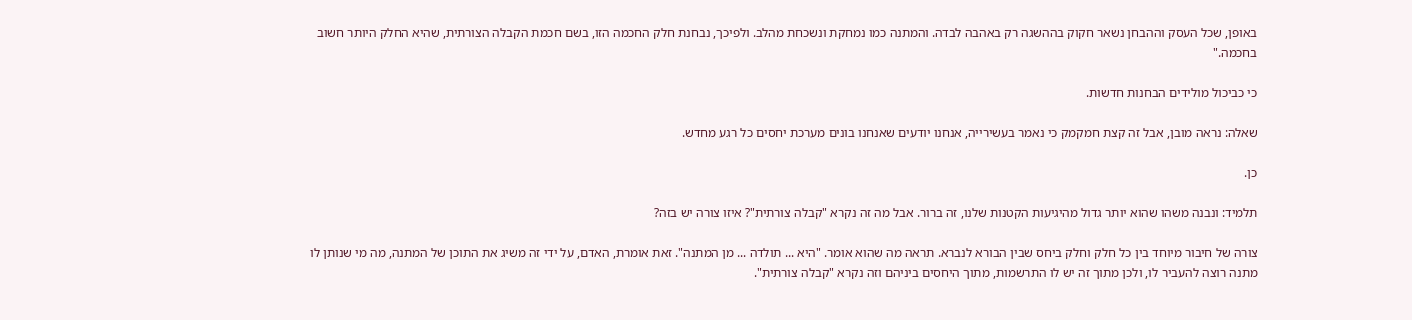באופן, שכל העסק וההבחן נשאר חקוק בההשגה רק באהבה לבדה. והמתנה כמו נמחקת ונשכחת מהלב. ולפיכך, נבחנת חלק החכמה הזו, בשם חכמת הקבלה הצורתית, שהיא החלק היותר חשוב בחכמה."

כי כביכול מולידים הבחנות חדשות.

שאלה: נראה מובן, אבל זה קצת חמקמק כי נאמר בעשירייה, אנחנו יודעים שאנחנו בונים מערכת יחסים כל רגע מחדש.

כן.

תלמיד: ונבנה משהו שהוא יותר גדול מהיגיעות הקטנות שלנו, זה ברור. אבל מה זה נקרא "קבלה צורתית"? איזו צורה יש בזה?

צורה של חיבור מיוחד בין כל חלק וחלק ביחס שבין הבורא לנברא. תראה מה שהוא אומר. "היא ... תולדה ... מן המתנה". זאת אומרת, האדם, על ידי זה משיג את התוכן של המתנה, מה מי שנותן לו מתנה רוצה להעביר לו, ולכן מתוך זה יש לו התרשמות, מתוך היחסים ביניהם וזה נקרא "קבלה צורתית".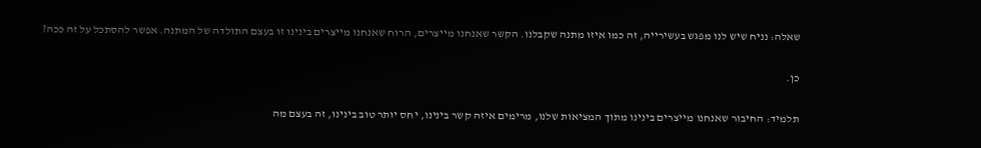שאלה: נניח שיש לנו מפגש בעשירייה, זה כמו איזו מתנה שקבלנו. הקשר שאנחנו מייצרים, הרוח שאנחנו מייצרים בינינו זו בעצם התולדה של המתנה. אפשר להסתכל על זה ככה?

כן.

תלמיד: החיבור שאנחנו מייצרים בינינו מתוך המציאות שלנו, מרימים איזה קשר בינינו, יחס יותר טוב בינינו, זה בעצם מה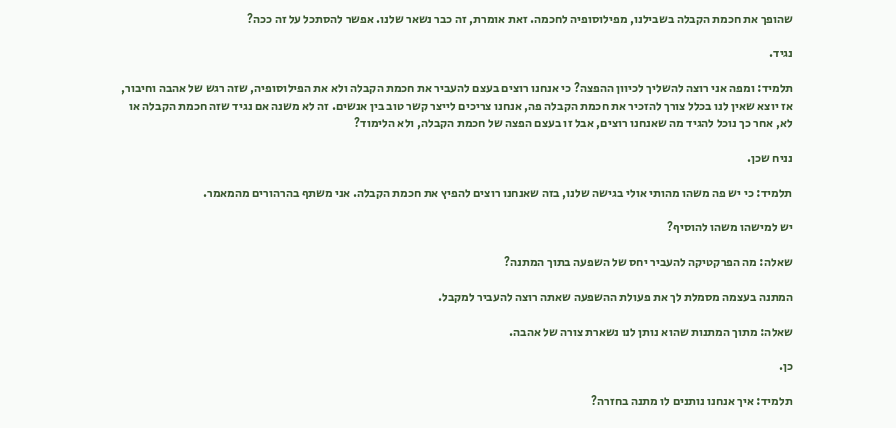שהופך את חכמת הקבלה בשבילנו, מפילוסופיה לחכמה. זאת אומרת, זה כבר נשאר שלנו. אפשר להסתכל על זה ככה?

נגיד.

תלמיד: ומפה אני רוצה להשליך לכיוון ההפצה? כי אנחנו רוצים בעצם להעביר את חכמת הקבלה ולא את הפילוסופיה, שזה רגש של אהבה וחיבור, אז יוצא שאין לנו בכלל צורך להזכיר את חכמת הקבלה פה, אנחנו צריכים לייצר קשר טוב בין אנשים. זה לא משנה אם נגיד שזה חכמת הקבלה או לא, אחר כך נוכל להגיד מה שאנחנו רוצים, אבל זו בעצם הפצה של חכמת הקבלה, ולא הלימוד?

נניח שכן.

תלמיד: כי יש פה משהו מהותי אולי בגישה שלנו, בזה שאנחנו רוצים להפיץ את חכמת הקבלה. אני משתף בהרהורים מהמאמר.

יש למישהו משהו להוסיף?

שאלה: מה הפרקטיקה להעביר יחס של השפעה בתוך המתנה?

המתנה בעצמה מסמלת לך את פעולת ההשפעה שאתה רוצה להעביר למקבל.

שאלה: מתוך המתנות שהוא נותן לנו נשארת צורה של אהבה.

כן.

תלמיד: איך אנחנו נותנים לו מתנה בחזרה?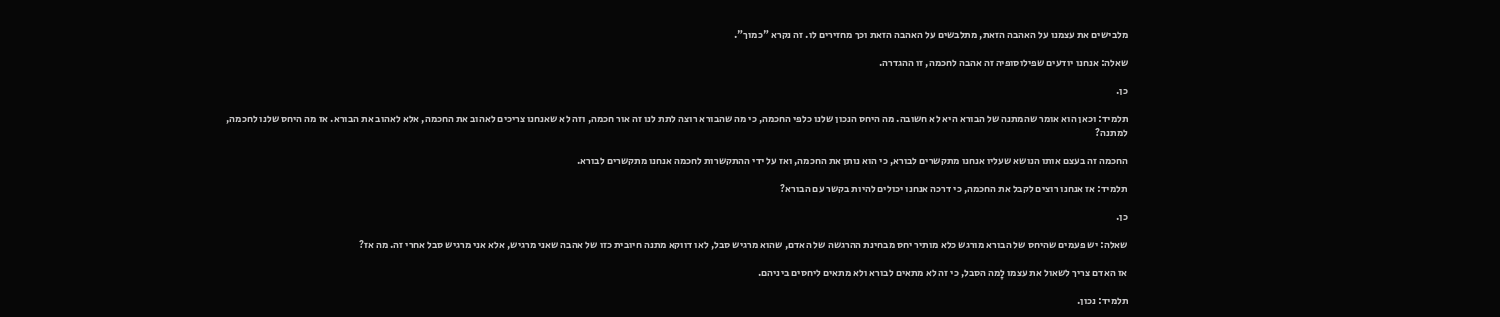מלבישים את עצמנו על האהבה הזאת, מתלבשים על האהבה הזאת וכך מחזירים לו. זה נקרא "כמוך".

שאלה: אנחנו יודעים שפילוסופיה זה אהבה לחכמה, זו ההגדרה.

כן.

תלמיד: וכאן הוא אומר שהמתנה של הבורא היא לא חשובה. מה היחס הנכון שלנו כלפי החכמה, כי מה שהבורא רוצה לתת לנו זה אור חכמה, וזה לא שאנחנו צריכים לאהוב את החכמה, אלא לאהוב את הבורא. אז מה היחס שלנו לחכמה, למתנה?

החכמה זה בעצם אותו הנושא שעליו אנחנו מתקשרים לבורא, כי הוא נותן את החכמה, ואז על ידי ההתקשרות לחכמה אנחנו מתקשרים לבורא.

תלמיד: אז אנחנו רוצים לקבל את החכמה, כי דרכה אנחנו יכולים להיות בקשר עם הבורא?

כן.

שאלה: יש פעמים שהיחס של הבורא מורגש כלא מותיר יחס מבחינת ההרגשה של האדם, שהוא מרגיש סבל, לאו דווקא מתנה חיובית כזו של אהבה שאני מרגיש, אלא אני מרגיש סבל אחרי זה. מה אז?

אז האדם צריך לשאול את עצמו לָמה הסבל, כי זה לא מתאים לבורא ולא מתאים ליחסים ביניהם.

תלמיד: נכון.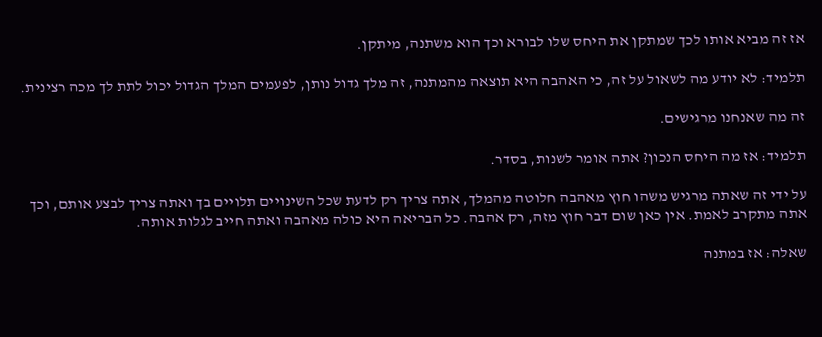אז זה מביא אותו לכך שמתקן את היחס שלו לבורא וכך הוא משתנה, מיתקן.

תלמיד: לא יודע מה לשאול על זה, כי האהבה היא תוצאה מהמתנה, זה מלך גדול נותן, לפעמים המלך הגדול יכול לתת לך מכה רצינית.

זה מה שאנחנו מרגישים.

תלמיד: אז מה היחס הנכון? אתה אומר לשנות, בסדר.

על ידי זה שאתה מרגיש משהו חוץ מאהבה חלוטה מהמלך, אתה צריך רק לדעת שכל השינויים תלויים בך ואתה צריך לבצע אותם, וכך אתה מתקרב לאמת. אין כאן שום דבר חוץ מזה, רק אהבה. כל הבריאה היא כולה מאהבה ואתה חייב לגלות אותה.

שאלה: אז במתנה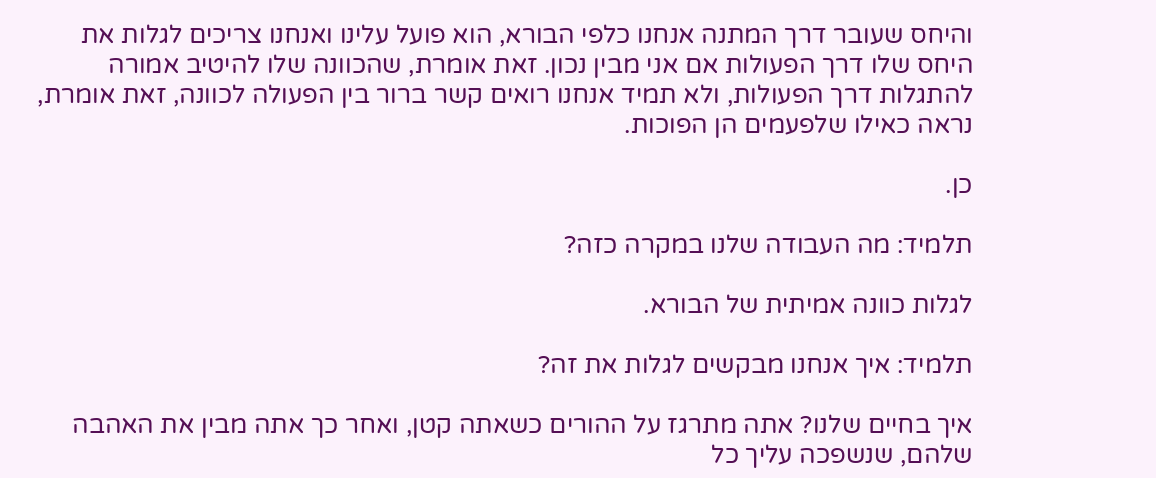והיחס שעובר דרך המתנה אנחנו כלפי הבורא, הוא פועל עלינו ואנחנו צריכים לגלות את היחס שלו דרך הפעולות אם אני מבין נכון. זאת אומרת, שהכוונה שלו להיטיב אמורה להתגלות דרך הפעולות, ולא תמיד אנחנו רואים קשר ברור בין הפעולה לכוונה, זאת אומרת, נראה כאילו שלפעמים הן הפוכות.

כן.

תלמיד: מה העבודה שלנו במקרה כזה?

לגלות כוונה אמיתית של הבורא.

תלמיד: איך אנחנו מבקשים לגלות את זה?

איך בחיים שלנו? אתה מתרגז על ההורים כשאתה קטן, ואחר כך אתה מבין את האהבה שלהם, שנשפכה עליך כל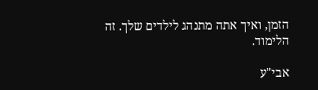הזמן, ואיך אתה מתנהג לילדים שלך. זה הלימוד.

אבי"ע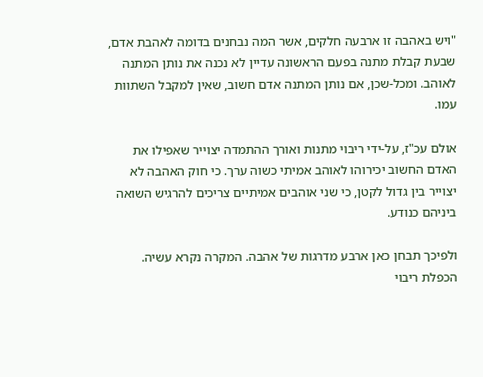"ויש באהבה זו ארבעה חלקים, אשר המה נבחנים בדומה לאהבת אדם, שבעת קבלת מתנה בפעם הראשונה עדיין לא נכנה את נותן המתנה לאוהב. ומכל-שכן, אם נותן המתנה אדם חשוב, שאין למקבל השתוות עמו.

אולם עכ"ז, על-ידי ריבוי מתנות ואורך ההתמדה יצוייר שאפילו את האדם החשוב יכירוהו לאוהב אמיתי כשוה ערך. כי חוק האהבה לא יצוייר בין גדול לקטן, כי שני אוהבים אמיתיים צריכים להרגיש השואה ביניהם כנודע.

ולפיכך תבחן כאן ארבע מדרגות של אהבה. המקרה נקרא עשיה. הכפלת ריבוי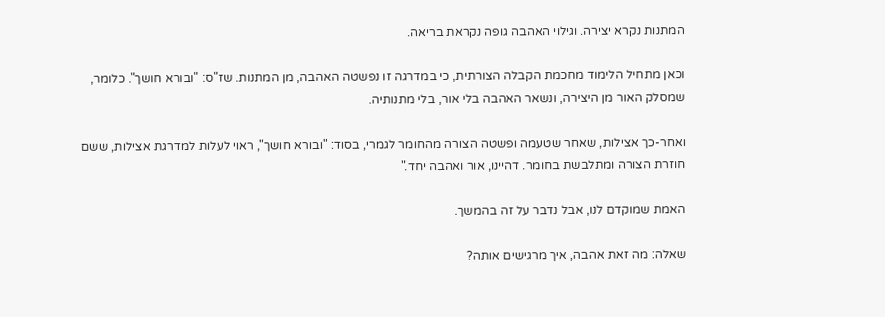המתנות נקרא יצירה. וגילוי האהבה גופה נקראת בריאה.

וכאן מתחיל הלימוד מחכמת הקבלה הצורתית, כי במדרגה זו נפשטה האהבה, מן המתנות. שז"ס: "ובורא חושך". כלומר, שמסלק האור מן היצירה, ונשאר האהבה בלי אור, בלי מתנותיה.

ואחר-כך אצילות, שאחר שטעמה ופשטה הצורה מהחומר לגמרי, בסוד: "ובורא חושך", ראוי לעלות למדרגת אצילות, ששם חוזרת הצורה ומתלבשת בחומר. דהיינו, אור ואהבה יחד."

האמת שמוקדם לנו, אבל נדבר על זה בהמשך.

שאלה: מה זאת אהבה, איך מרגישים אותה?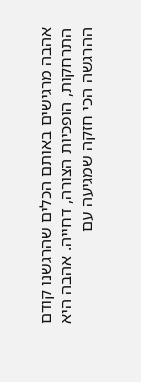אהבה מרגישים באותם הכלים שהרגשנו קודם התרחקות, הופכיות הצורה, דחייה. אהבה היא ההרגשה הכי חזקה שמגיעה עם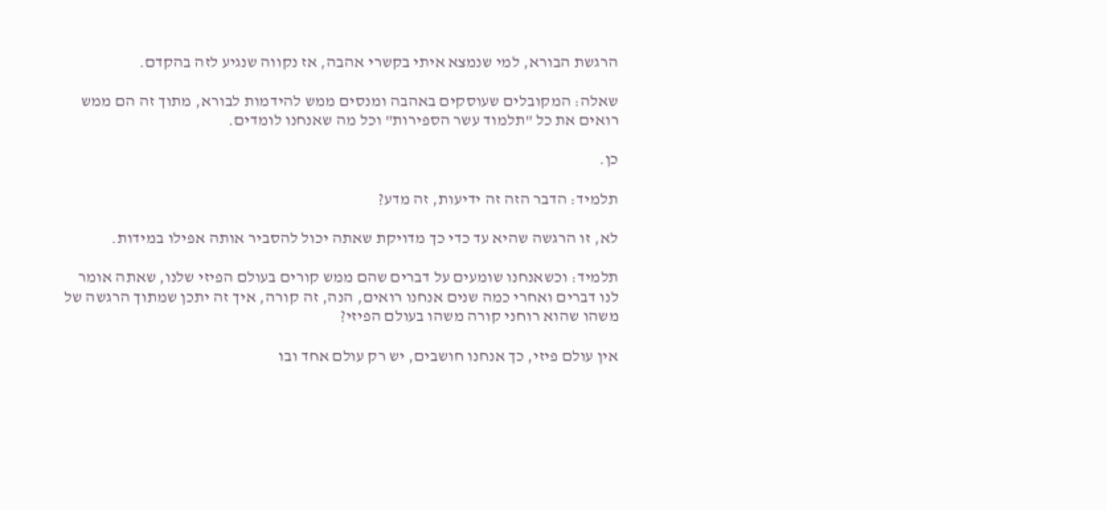הרגשת הבורא, למי שנמצא איתי בקשרי אהבה, אז נקווה שנגיע לזה בהקדם.

שאלה: המקובלים שעוסקים באהבה ומנסים ממש להידמות לבורא, מתוך זה הם ממש רואים את כל "תלמוד עשר הספירות" וכל מה שאנחנו לומדים.

כן.

תלמיד: הדבר הזה זה ידיעות, זה מדע?

לא, זו הרגשה שהיא עד כדי כך מדויקת שאתה יכול להסביר אותה אפילו במידות.

תלמיד: וכשאנחנו שומעים על דברים שהם ממש קורים בעולם הפיזי שלנו, שאתה אומר לנו דברים ואחרי כמה שנים אנחנו רואים, הנה, זה קורה, איך זה יתכן שמתוך הרגשה של משהו שהוא רוחני קורה משהו בעולם הפיזי?

אין עולם פיזי, כך אנחנו חושבים, יש רק עולם אחד ובו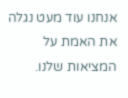אנחנו עוד מעט נגלה את האמת על המציאות שלנו.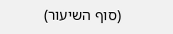(סוף השיעור)